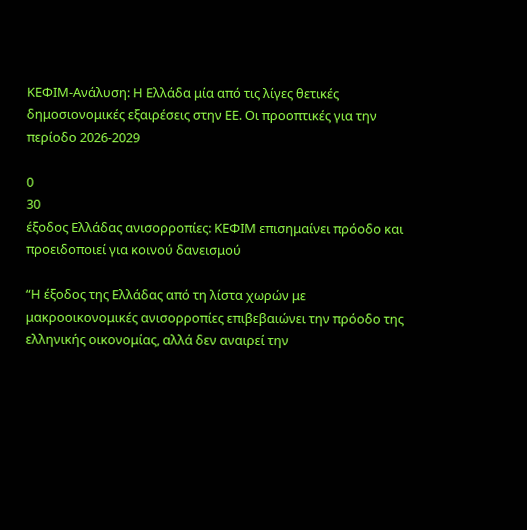ΚΕΦΙΜ-Ανάλυση: Η Ελλάδα μία από τις λίγες θετικές δημοσιονομικές εξαιρέσεις στην ΕΕ. Οι προοπτικές για την περίοδο 2026-2029

0
30
έξοδος Ελλάδας ανισορροπίες: ΚΕΦΙΜ επισημαίνει πρόοδο και προειδοποιεί για κοινού δανεισμού

“Η έξοδος της Ελλάδας από τη λίστα χωρών με μακροοικονομικές ανισορροπίες επιβεβαιώνει την πρόοδο της ελληνικής οικονομίας, αλλά δεν αναιρεί την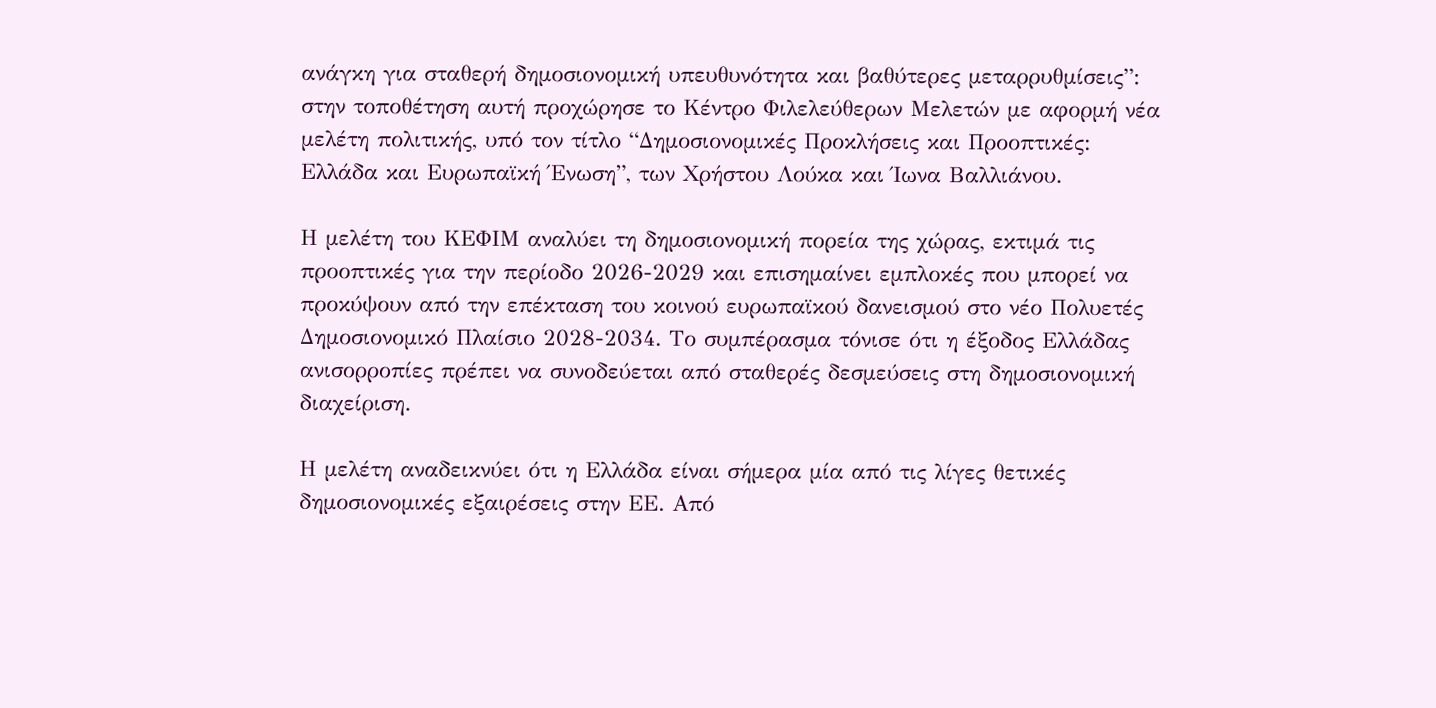ανάγκη για σταθερή δημοσιονομική υπευθυνότητα και βαθύτερες μεταρρυθμίσεις”: στην τοποθέτηση αυτή προχώρησε το Κέντρο Φιλελεύθερων Μελετών με αφορμή νέα μελέτη πολιτικής, υπό τον τίτλο “Δημοσιονομικές Προκλήσεις και Προοπτικές: Ελλάδα και Ευρωπαϊκή Ένωση”, των Χρήστου Λούκα και Ίωνα Βαλλιάνου.

Η μελέτη του ΚΕΦΙΜ αναλύει τη δημοσιονομική πορεία της χώρας, εκτιμά τις προοπτικές για την περίοδο 2026-2029 και επισημαίνει εμπλοκές που μπορεί να προκύψουν από την επέκταση του κοινού ευρωπαϊκού δανεισμού στο νέο Πολυετές Δημοσιονομικό Πλαίσιο 2028-2034. Το συμπέρασμα τόνισε ότι η έξοδος Ελλάδας ανισορροπίες πρέπει να συνοδεύεται από σταθερές δεσμεύσεις στη δημοσιονομική διαχείριση.

Η μελέτη αναδεικνύει ότι η Ελλάδα είναι σήμερα μία από τις λίγες θετικές δημοσιονομικές εξαιρέσεις στην ΕΕ. Από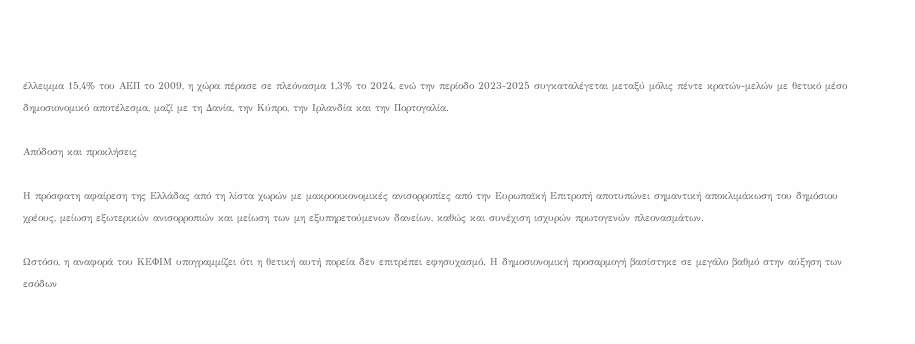έλλειμμα 15,4% του ΑΕΠ το 2009, η χώρα πέρασε σε πλεόνασμα 1,3% το 2024, ενώ την περίοδο 2023-2025 συγκαταλέγεται μεταξύ μόλις πέντε κρατών-μελών με θετικό μέσο δημοσιονομικό αποτέλεσμα, μαζί με τη Δανία, την Κύπρο, την Ιρλανδία και την Πορτογαλία.

Απόδοση και προκλήσεις

Η πρόσφατη αφαίρεση της Ελλάδας από τη λίστα χωρών με μακροοικονομικές ανισορροπίες από την Ευρωπαϊκή Επιτροπή αποτυπώνει σημαντική αποκλιμάκωση του δημόσιου χρέους, μείωση εξωτερικών ανισορροπιών και μείωση των μη εξυπηρετούμενων δανείων, καθώς και συνέχιση ισχυρών πρωτογενών πλεονασμάτων.

Ωστόσο, η αναφορά του ΚΕΦΙΜ υπογραμμίζει ότι η θετική αυτή πορεία δεν επιτρέπει εφησυχασμό. Η δημοσιονομική προσαρμογή βασίστηκε σε μεγάλο βαθμό στην αύξηση των εσόδων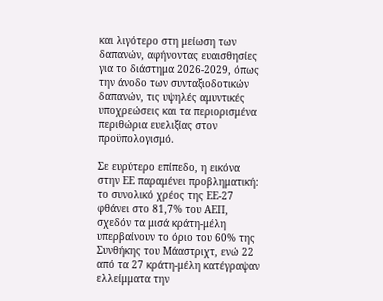και λιγότερο στη μείωση των δαπανών, αφήνοντας ευαισθησίες για το διάστημα 2026-2029, όπως την άνοδο των συνταξιοδοτικών δαπανών, τις υψηλές αμυντικές υποχρεώσεις και τα περιορισμένα περιθώρια ευελιξίας στον προϋπολογισμό.

Σε ευρύτερο επίπεδο, η εικόνα στην ΕΕ παραμένει προβληματική: το συνολικό χρέος της ΕΕ-27 φθάνει στο 81,7% του ΑΕΠ, σχεδόν τα μισά κράτη-μέλη υπερβαίνουν το όριο του 60% της Συνθήκης του Μάαστριχτ, ενώ 22 από τα 27 κράτη-μέλη κατέγραψαν ελλείμματα την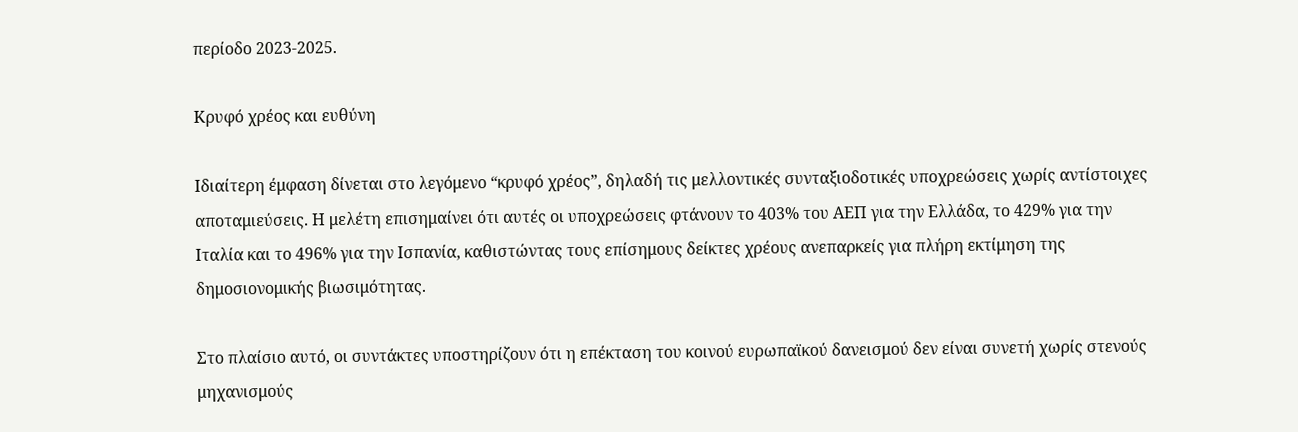περίοδο 2023-2025.

Κρυφό χρέος και ευθύνη

Ιδιαίτερη έμφαση δίνεται στο λεγόμενο “κρυφό χρέος”, δηλαδή τις μελλοντικές συνταξιοδοτικές υποχρεώσεις χωρίς αντίστοιχες αποταμιεύσεις. Η μελέτη επισημαίνει ότι αυτές οι υποχρεώσεις φτάνουν το 403% του ΑΕΠ για την Ελλάδα, το 429% για την Ιταλία και το 496% για την Ισπανία, καθιστώντας τους επίσημους δείκτες χρέους ανεπαρκείς για πλήρη εκτίμηση της δημοσιονομικής βιωσιμότητας.

Στο πλαίσιο αυτό, οι συντάκτες υποστηρίζουν ότι η επέκταση του κοινού ευρωπαϊκού δανεισμού δεν είναι συνετή χωρίς στενούς μηχανισμούς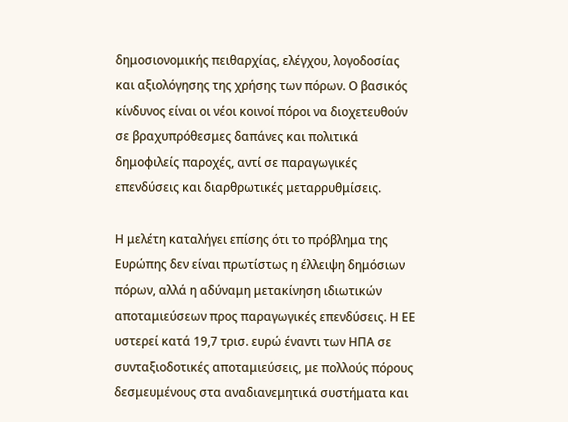δημοσιονομικής πειθαρχίας, ελέγχου, λογοδοσίας και αξιολόγησης της χρήσης των πόρων. Ο βασικός κίνδυνος είναι οι νέοι κοινοί πόροι να διοχετευθούν σε βραχυπρόθεσμες δαπάνες και πολιτικά δημοφιλείς παροχές, αντί σε παραγωγικές επενδύσεις και διαρθρωτικές μεταρρυθμίσεις.

Η μελέτη καταλήγει επίσης ότι το πρόβλημα της Ευρώπης δεν είναι πρωτίστως η έλλειψη δημόσιων πόρων, αλλά η αδύναμη μετακίνηση ιδιωτικών αποταμιεύσεων προς παραγωγικές επενδύσεις. Η ΕΕ υστερεί κατά 19,7 τρισ. ευρώ έναντι των ΗΠΑ σε συνταξιοδοτικές αποταμιεύσεις, με πολλούς πόρους δεσμευμένους στα αναδιανεμητικά συστήματα και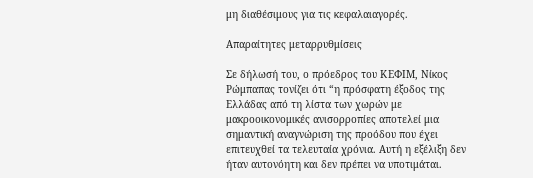μη διαθέσιμους για τις κεφαλαιαγορές.

Απαραίτητες μεταρρυθμίσεις

Σε δήλωσή του, ο πρόεδρος του ΚΕΦΙΜ, Νίκος Ρώμπαπας τονίζει ότι “η πρόσφατη έξοδος της Ελλάδας από τη λίστα των χωρών με μακροοικονομικές ανισορροπίες αποτελεί μια σημαντική αναγνώριση της προόδου που έχει επιτευχθεί τα τελευταία χρόνια. Αυτή η εξέλιξη δεν ήταν αυτονόητη και δεν πρέπει να υποτιμάται.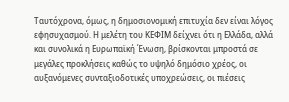Ταυτόχρονα, όμως, η δημοσιονομική επιτυχία δεν είναι λόγος εφησυχασμού. Η μελέτη του ΚΕΦΙΜ δείχνει ότι η Ελλάδα, αλλά και συνολικά η Ευρωπαϊκή Ένωση, βρίσκονται μπροστά σε μεγάλες προκλήσεις καθώς το υψηλό δημόσιο χρέος, οι αυξανόμενες συνταξιοδοτικές υποχρεώσεις, οι πιέσεις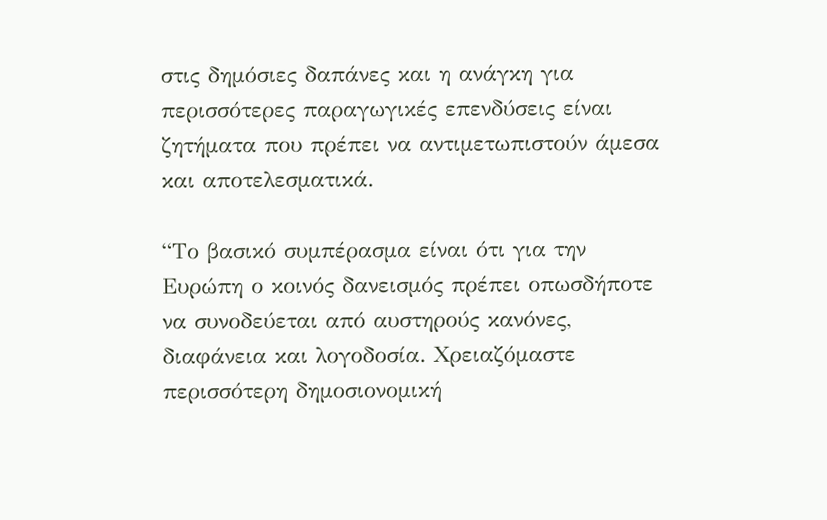στις δημόσιες δαπάνες και η ανάγκη για περισσότερες παραγωγικές επενδύσεις είναι ζητήματα που πρέπει να αντιμετωπιστούν άμεσα και αποτελεσματικά.

“Το βασικό συμπέρασμα είναι ότι για την Ευρώπη ο κοινός δανεισμός πρέπει οπωσδήποτε να συνοδεύεται από αυστηρούς κανόνες, διαφάνεια και λογοδοσία. Χρειαζόμαστε περισσότερη δημοσιονομική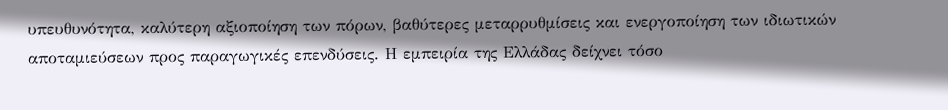υπευθυνότητα, καλύτερη αξιοποίηση των πόρων, βαθύτερες μεταρρυθμίσεις και ενεργοποίηση των ιδιωτικών αποταμιεύσεων προς παραγωγικές επενδύσεις. Η εμπειρία της Ελλάδας δείχνει τόσο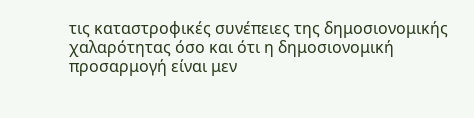τις καταστροφικές συνέπειες της δημοσιονομικής χαλαρότητας όσο και ότι η δημοσιονομική προσαρμογή είναι μεν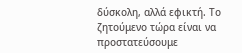δύσκολη, αλλά εφικτή. Το ζητούμενο τώρα είναι να προστατεύσουμε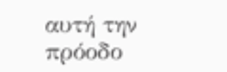αυτή την πρόοδο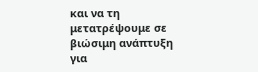και να τη μετατρέψουμε σε βιώσιμη ανάπτυξη για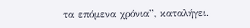τα επόμενα χρόνια”, καταλήγει.